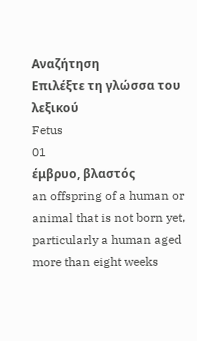Αναζήτηση
Επιλέξτε τη γλώσσα του λεξικού
Fetus
01
έμβρυο, βλαστός
an offspring of a human or animal that is not born yet, particularly a human aged more than eight weeks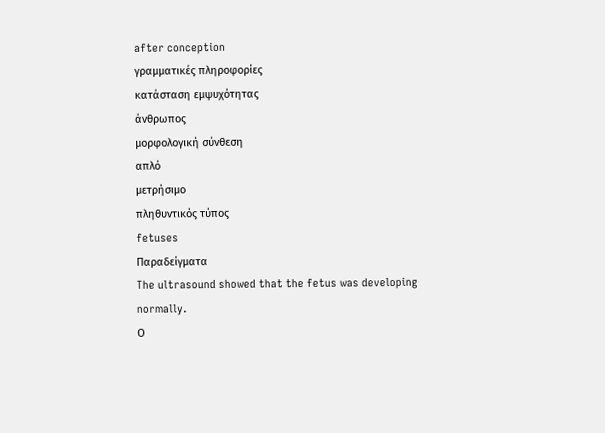after conception
γραμματικές πληροφορίες
κατάσταση εμψυχότητας
άνθρωπος
μορφολογική σύνθεση
απλό
μετρήσιμο
πληθυντικός τύπος
fetuses
Παραδείγματα
The ultrasound showed that the fetus was developing normally.
Ο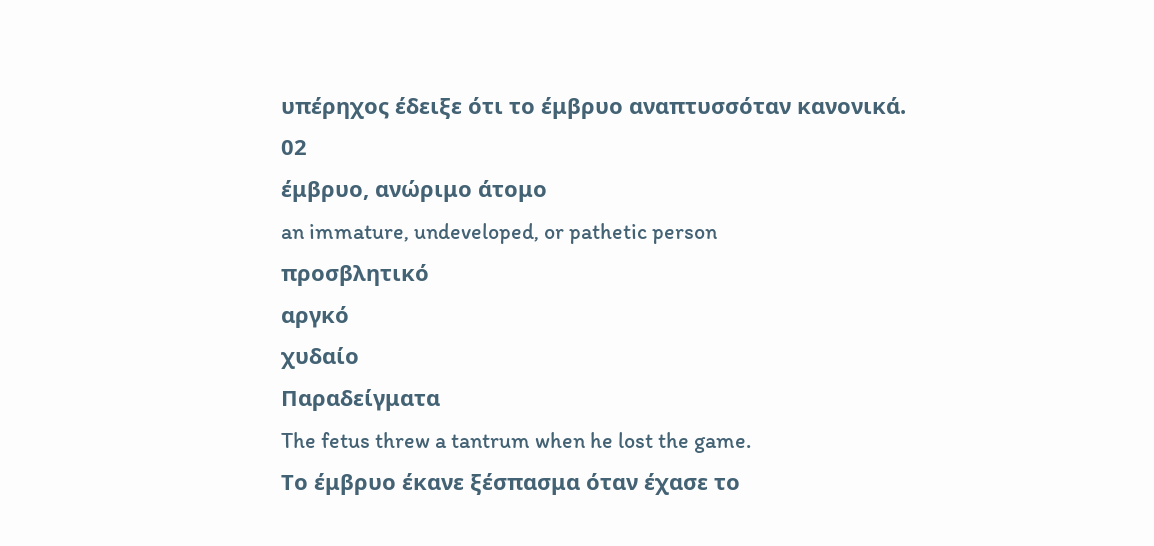υπέρηχος έδειξε ότι το έμβρυο αναπτυσσόταν κανονικά.
02
έμβρυο, ανώριμο άτομο
an immature, undeveloped, or pathetic person
προσβλητικό
αργκό
χυδαίο
Παραδείγματα
The fetus threw a tantrum when he lost the game.
Το έμβρυο έκανε ξέσπασμα όταν έχασε το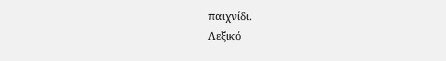παιχνίδι.
Λεξικό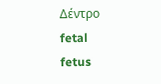Δέντρο
fetal
fetus